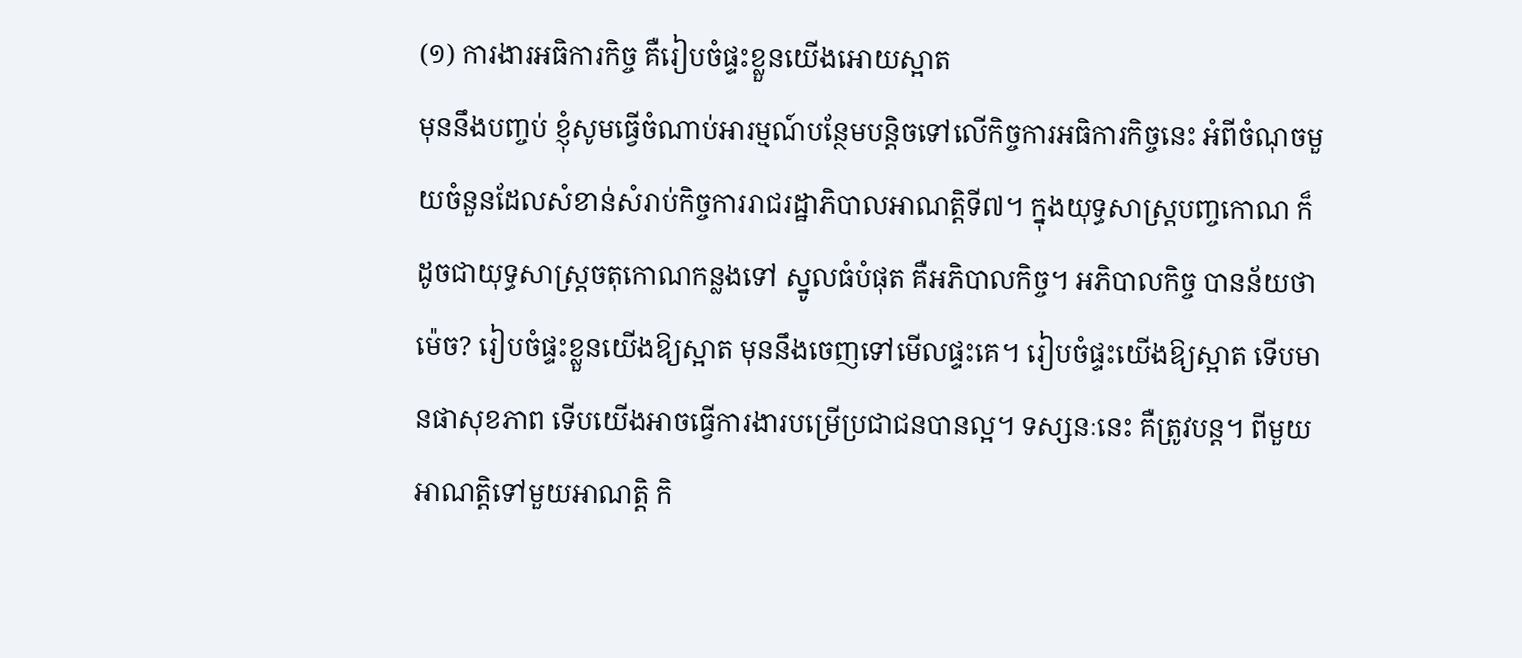(១) ការងារអធិការកិច្ច គឺរៀបចំផ្ទះខ្លួនយើងអោយស្អាត
មុននឹងបញ្ចប់ ខ្ញុំសូមធ្វើចំណាប់អារម្មណ៍បន្ថែមបន្ដិចទៅលើកិច្ចការអធិការកិច្ចនេះ អំពីចំណុចមួយចំនួនដែលសំខាន់សំរាប់កិច្ចការរាជរដ្ឋាភិបាលអាណត្តិទី៧។ ក្នុងយុទ្ធសាស្រ្តបញ្ចកោណ ក៏ដូចជាយុទ្ធសាស្រ្តចតុកោណកន្លងទៅ ស្នូលធំបំផុត គឺអភិបាលកិច្ច។ អភិបាលកិច្ច បានន័យថាម៉េច? រៀបចំផ្ទះខ្លួនយើងឱ្យស្អាត មុននឹងចេញទៅមើលផ្ទះគេ។ រៀបចំផ្ទះយើងឱ្យស្អាត ទើបមានផាសុខភាព ទើបយើងអាចធ្វើការងារបម្រើប្រជាជនបានល្អ។ ទស្សនៈនេះ គឺត្រូវបន្ត។ ពីមួយអាណត្តិទៅមួយអាណត្តិ កិ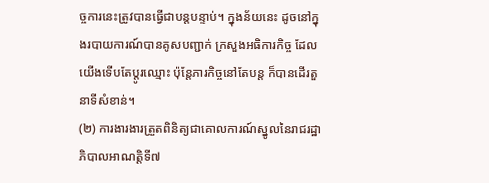ច្ចការនេះត្រូវបានធ្វើជាបន្តបន្ទាប់។ ក្នុងន័យនេះ ដូចនៅក្នុងរបាយការណ៍បានគូសបញ្ជាក់ ក្រសួងអធិការកិច្ច ដែលយើងទើបតែប្ដូរឈ្មោះ ប៉ុន្តែភារកិច្ចនៅតែបន្ត ក៏បានដើរតួនាទីសំខាន់។
(២) ការងារងារត្រួតពិនិត្យជាគោលការណ៍ស្នូលនៃរាជរដ្ឋាភិបាលអាណត្តិទី៧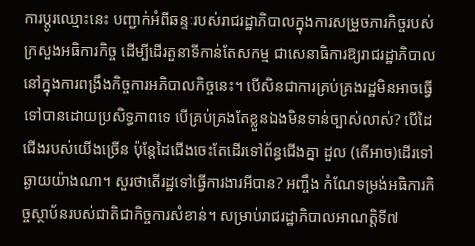ការប្ដូរឈ្មោះនេះ បញ្ជាក់អំពីឆន្ទៈរបស់រាជរដ្ឋាភិបាលក្នុងការសម្រួចភារកិច្ចរបស់ក្រសួងអធិការកិច្ច ដើម្បីដើរតួនាទីកាន់តែសកម្ម ជាសេនាធិការឱ្យរាជរដ្ឋាភិបាល នៅក្នុងការពង្រឹងកិច្ចការអភិបាលកិច្ចនេះ។ បើសិនជាការគ្រប់គ្រងរដ្ឋមិនអាចធ្វើទៅបានដោយប្រសិទ្ធភាពទេ បើគ្រប់គ្រងតែខ្លួនឯងមិនទាន់ច្បាស់លាស់? បើដៃជើងរបស់យើងច្រើន ប៉ុន្តែដៃជើងចេះតែដើរទៅព័ន្ធជើងគ្នា ដួល (តើអាច)ដើរទៅឆ្ងាយយ៉ាងណា។ សួរថាតើរដ្ឋទៅធ្វើការងារអីបាន? អញ្ចឹង កំណែទម្រង់អធិការកិច្ចស្ថាប័នរបស់ជាតិជាកិច្ចការសំខាន់។ សម្រាប់រាជរដ្ឋាភិបាលអាណត្តិទី៧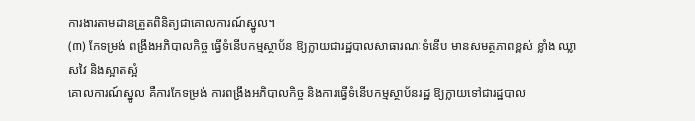ការងារតាមដានត្រួតពិនិត្យជាគោលការណ៍ស្នូល។
(៣) កែទម្រង់ ពង្រឹងអភិបាលកិច្ច ធ្វើទំនើបកម្មស្ថាប័ន ឱ្យក្លាយជារដ្ឋបាលសាធារណៈទំនើប មានសមត្ថភាពខ្ពស់ ខ្លាំង ឈ្លាសវៃ និងស្អាតស្អំ
គោលការណ៍ស្នូល គឺការកែទម្រង់ ការពង្រឹងអភិបាលកិច្ច និងការធ្វើទំនើបកម្មស្ថាប័នរដ្ឋ ឱ្យក្លាយទៅជារដ្ឋបាល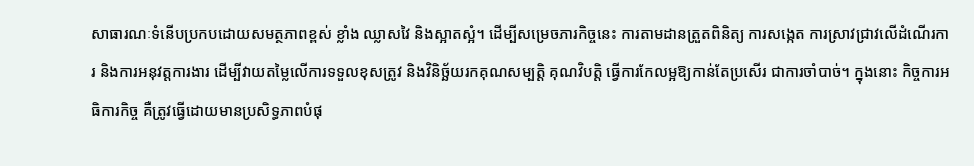សាធារណៈទំនើបប្រកបដោយសមត្ថភាពខ្ពស់ ខ្លាំង ឈ្លាសវៃ និងស្អាតស្អំ។ ដើម្បីសម្រេចភារកិច្ចនេះ ការតាមដានត្រួតពិនិត្យ ការសង្កេត ការស្រាវជ្រាវលើដំណើរការ និងការអនុវត្តការងារ ដើម្បីវាយតម្លៃលើការទទួលខុសត្រូវ និងវិនិច្ឆ័យរកគុណសម្បត្តិ គុណវិបត្តិ ធ្វើការកែលម្អឱ្យកាន់តែប្រសើរ ជាការចាំបាច់។ ក្នុងនោះ កិច្ចការអធិការកិច្ច គឺត្រូវធ្វើដោយមានប្រសិទ្ធភាពបំផុ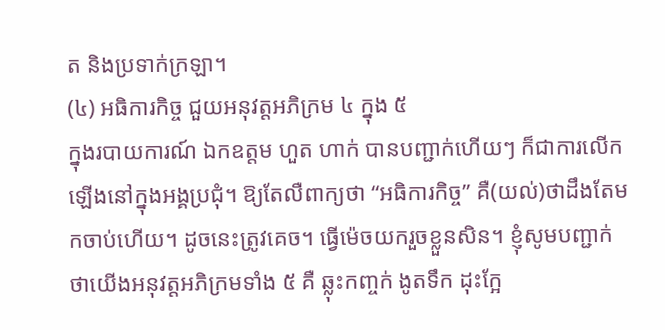ត និងប្រទាក់ក្រឡា។
(៤) អធិការកិច្ច ជួយអនុវត្តអភិក្រម ៤ ក្នុង ៥
ក្នុងរបាយការណ៍ ឯកឧត្តម ហួត ហាក់ បានបញ្ជាក់ហើយៗ ក៏ជាការលើកឡើងនៅក្នុងអង្គប្រជុំ។ ឱ្យតែលឺពាក្យថា “អធិការកិច្ច” គឺ(យល់)ថាដឹងតែមកចាប់ហើយ។ ដូចនេះត្រូវគេច។ ធ្វើម៉េចយករួចខ្លួនសិន។ ខ្ញុំសូមបញ្ជាក់ថាយើងអនុវត្តអភិក្រមទាំង ៥ គឺ ឆ្លុះកញ្ចក់ ងូតទឹក ដុះក្អែ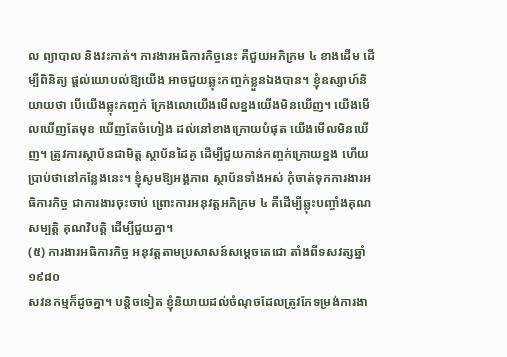ល ព្យាបាល និងវះកាត់។ ការងារអធិការកិច្ចនេះ គឺជួយអភិក្រម ៤ ខាងដើម ដើម្បីពិនិត្យ ផ្ដល់យោបល់ឱ្យយើង អាចជួយឆ្លុះកញ្ចក់ខ្លួនឯងបាន។ ខ្ញុំឧស្សាហ៍និយាយថា បើយើងឆ្លុះកញ្ចក់ ក្រែងលោយើងមើលខ្នងយើងមិនឃើញ។ យើងមើលឃើញតែមុខ ឃើញតែចំហៀង ដល់នៅខាងក្រោយបំផុត យើងមើលមិនឃើញ។ ត្រូវការស្ថាប័នជាមិត្ត ស្ថាប័នដៃគូ ដើម្បីជួយកាន់កញ្ចក់ក្រោយខ្នង ហើយប្រាប់ថានៅកន្លែងនេះ។ ខ្ញុំសូមឱ្យអង្គភាព ស្ថាប័នទាំងអស់ កុំចាត់ទុកការងារអធិការកិច្ច ជាការងារចុះចាប់ ព្រោះការអនុវត្តអភិក្រម ៤ គឺដើម្បីឆ្លុះបញ្ចាំងគុណសម្បត្តិ គុណវិបត្តិ ដើម្បីជួយគ្នា។
(៥) ការងារអធិការកិច្ច អនុវត្តតាមប្រសាសន៍សម្តេចតេជោ តាំងពីទសវត្សឆ្នាំ ១៩៨០
សវនកម្មក៏ដូចគ្នា។ បន្ដិចទៀត ខ្ញុំនិយាយដល់ចំណុចដែលត្រូវកែទម្រង់ការងា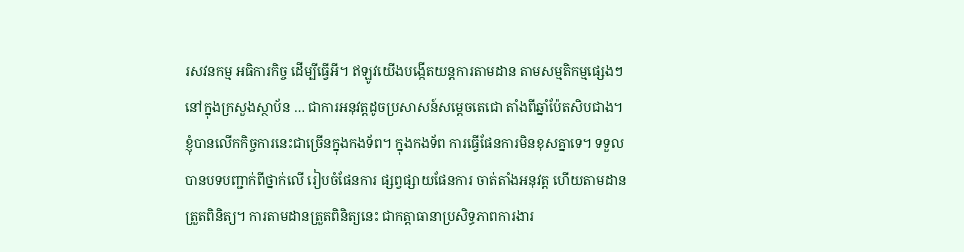រសវនកម្ម អធិការកិច្ច ដើម្បីធ្វើអី។ ឥឡូវយើងបង្កើតយន្តការតាមដាន តាមសម្មតិកម្មផ្សេងៗ នៅក្នុងក្រសួងស្ថាប័ន … ជាការអនុវត្តដូចប្រសាសន៍សម្ដេចតេជោ តាំងពីឆ្នាំប៉ែតសិបជាង។ ខ្ញុំបានលើកកិច្ចការនេះជាច្រើនក្នុងកងទ័ព។ ក្នុងកងទ័ព ការធ្វើផែនការមិនខុសគ្នាទេ។ ទទួលបានបទបញ្ជាក់ពីថ្នាក់លើ រៀបចំផែនការ ផ្សព្វផ្សាយផែនការ ចាត់តាំងអនុវត្ត ហើយតាមដានត្រួតពិនិត្យ។ ការតាមដានត្រួតពិនិត្យនេះ ជាកត្ដាធានាប្រសិទ្ធភាពការងារ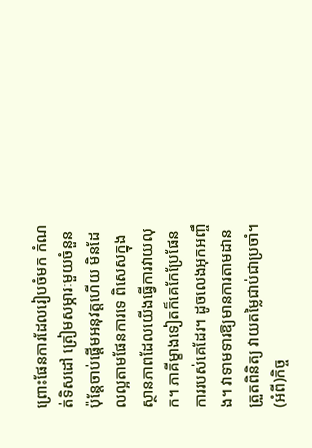ព្រោះផែនការដែលរៀបចំមក កំណត់ទិសដៅ ត្រៀមសម្ភារៈមួយចំនួន ប៉ុន្តែចាប់ផ្ដើមអនុវត្តហើយ មិនដែលល្អតាមផែនការទេ ពិសេសក្នុងស្ថានភាពដែលយើងធ្វើការវាយលុក។ ភាគីម្ខាងទៀតក៏គេកែប្រែផែនការរបស់គេដែរ។ ដូចលេងអុកអញ្ចឹង។ វាទាមទារឱ្យមានការតាមដានត្រួតពិនិត្យ វាយតម្លៃជាប់ជាប្រចាំ។ (អំពី)កិច្ច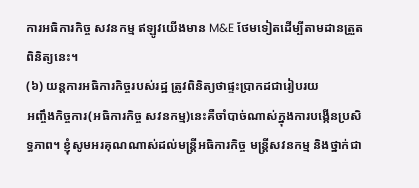ការអធិការកិច្ច សវនកម្ម ឥឡូវយើងមាន M&E ថែមទៀតដើម្បីតាមដានត្រួតពិនិត្យនេះ។
(៦) យន្តការអធិការកិច្ចរបស់រដ្ឋ ត្រូវពិនិត្យថាផ្ទះប្រាកដជារៀបរយ
អញ្ចឹងកិច្ចការ(អធិការកិច្ច សវនកម្ម)នេះគឺចាំបាច់ណាស់ក្នុងការបង្កើនប្រសិទ្ធភាព។ ខ្ញុំសូមអរគុណណាស់ដល់មន្ត្រីអធិការកិច្ច មន្ត្រីសវនកម្ម និងថ្នាក់ជា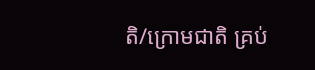តិ/ក្រោមជាតិ គ្រប់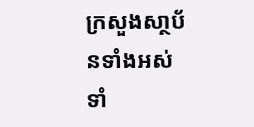ក្រសួងសា្ថប័នទាំងអស់ ទាំ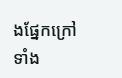ងផ្នែកក្រៅ ទាំង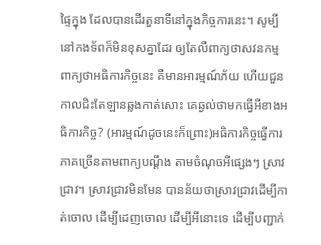ផ្ទៃក្នុង ដែលបានដើរតួនាទីនៅក្នុងកិច្ចការនេះ។ សូម្បីនៅកងទ័ពក៏មិនខុសគ្នាដែរ ឲ្យតែលឺពាក្យថាសវនកម្ម ពាក្យថាអធិការកិច្ចនេះ គឺមានអារម្មណ៍ភ័យ ហើយជួនកាលជិះតែឡានឆ្លងកាត់សោះ គេឆ្ងល់ថាមកធ្វើអីខាងអធិការកិច្ច? (អារម្មណ៍ដូចនេះក៏ព្រោះ)អធិការកិច្ចធ្វើការភាគច្រើនតាមពាក្យបណ្តឹង តាមចំណុចអីផ្សេងៗ ស្រាវជ្រាវ។ ស្រាវជ្រាវមិនមែន បានន័យថាស្រាវជ្រាវដើម្បីកាត់ចោល ដើម្បីដេញចោល ដើម្បីអីនោះទេ ដើម្បីបញ្ជាក់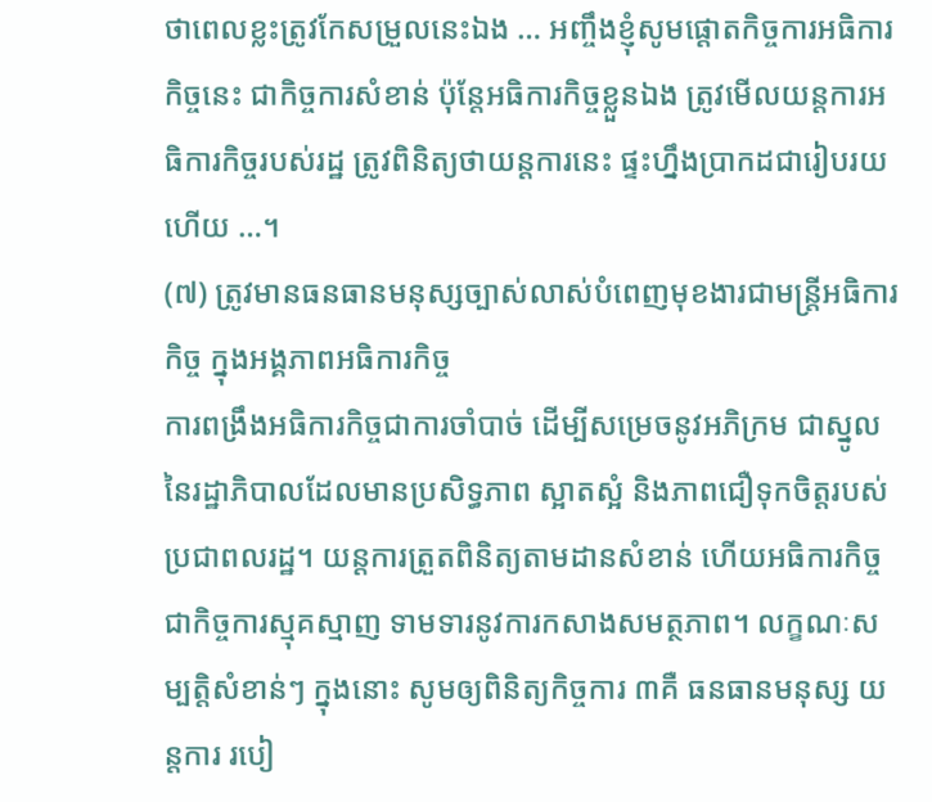ថាពេលខ្លះត្រូវកែសម្រួលនេះឯង … អញ្ចឹងខ្ញុំសូមផ្តោតកិច្ចការអធិការកិច្ចនេះ ជាកិច្ចការសំខាន់ ប៉ុន្តែអធិការកិច្ចខ្លួនឯង ត្រូវមើលយន្តការអធិការកិច្ចរបស់រដ្ឋ ត្រូវពិនិត្យថាយន្តការនេះ ផ្ទះហ្នឹងប្រាកដជារៀបរយហើយ …។
(៧) ត្រូវមានធនធានមនុស្សច្បាស់លាស់បំពេញមុខងារជាមន្ត្រីអធិការកិច្ច ក្នុងអង្គភាពអធិការកិច្ច
ការពង្រឹងអធិការកិច្ចជាការចាំបាច់ ដើម្បីសម្រេចនូវអភិក្រម ជាស្នូលនៃរដ្ឋាភិបាលដែលមានប្រសិទ្ធភាព ស្អាតស្អំ និងភាពជឿទុកចិត្តរបស់ប្រជាពលរដ្ឋ។ យន្តការត្រួតពិនិត្យតាមដានសំខាន់ ហើយអធិការកិច្ចជាកិច្ចការស្មុគស្មាញ ទាមទារនូវការកសាងសមត្ថភាព។ លក្ខណៈសម្បត្តិសំខាន់ៗ ក្នុងនោះ សូមឲ្យពិនិត្យកិច្ចការ ៣គឺ ធនធានមនុស្ស យន្តការ របៀ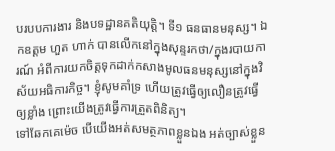បរបបការងារ និងបទដ្ឋានគតិយុត្តិ។ ទី១ ធនធានមនុស្ស។ ឯកឧត្តម ហួត ហាក់ បានលើកនៅក្នុងសុន្ទរកថា/ក្នុងរបាយការណ៍ អំពីការយកចិត្តទុកដាក់កសាងមូលធនមនុស្សនៅក្នុងវិស័យអធិការកិច្ច។ ខ្ញុំសូមគាំទ្រ ហើយត្រូវធ្វើឲ្យលឿនត្រូវធ្វើឲ្យខ្លាំង ព្រោះយើងត្រូវធ្វើការត្រួតពិនិត្យ។
ទៅឆែកគេម៉េច បើយើងអត់សមត្ថភាពខ្លួនឯង អត់ច្បាស់ខ្លួន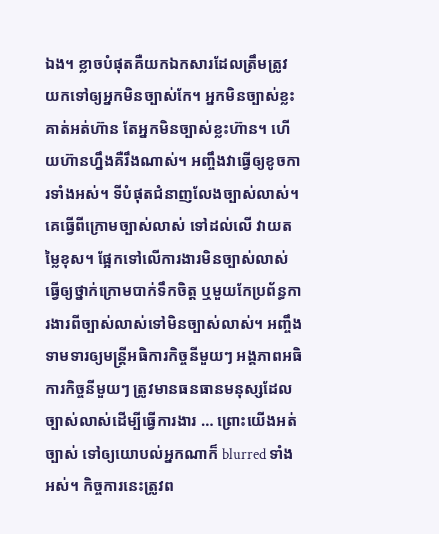ឯង។ ខ្លាចបំផុតគឺយកឯកសារដែលត្រឹមត្រូវ យកទៅឲ្យអ្នកមិនច្បាស់កែ។ អ្នកមិនច្បាស់ខ្លះគាត់អត់ហ៊ាន តែអ្នកមិនច្បាស់ខ្លះហ៊ាន។ ហើយហ៊ានហ្នឹងគឺរឹងណាស់។ អញ្ចឹងវាធ្វើឲ្យខូចការទាំងអស់។ ទីបំផុតជំនាញលែងច្បាស់លាស់។ គេធ្វើពីក្រោមច្បាស់លាស់ ទៅដល់លើ វាយតម្លៃខុស។ ផ្អែកទៅលើការងារមិនច្បាស់លាស់ ធ្វើឲ្យថ្នាក់ក្រោមបាក់ទឹកចិត្ត ឬមួយកែប្រព័ន្ធការងារពីច្បាស់លាស់ទៅមិនច្បាស់លាស់។ អញ្ចឹងទាមទារឲ្យមន្ត្រីអធិការកិច្ចនីមួយៗ អង្គភាពអធិការកិច្ចនីមួយៗ ត្រូវមានធនធានមនុស្សដែលច្បាស់លាស់ដើម្បីធ្វើការងារ … ព្រោះយើងអត់ច្បាស់ ទៅឲ្យយោបល់អ្នកណាក៏ blurred ទាំងអស់។ កិច្ចការនេះត្រូវព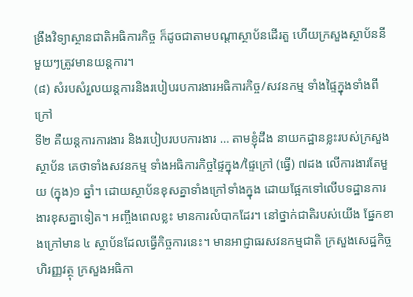ង្រឹងវិទ្យាស្ថានជាតិអធិការកិច្ច ក៏ដូចជាតាមបណ្តាស្ថាប័នដើរតួ ហើយក្រសួងស្ថាប័ននីមួយៗត្រូវមានយន្តការ។
(៨) សំរបសំរួលយន្តការនិងរបៀបរបការងារអធិការកិច្ច/សវនកម្ម ទាំងផ្ទៃក្នុងទាំងពីក្រៅ
ទី២ គឺយន្តការការងារ និងរបៀបរបបការងារ … តាមខ្ញុំដឹង នាយកដ្ឋានខ្លះរបស់ក្រសួងស្ថាប័ន គេថាទាំងសវនកម្ម ទាំងអធិការកិច្ចផ្ទៃក្នុង/ផ្ទៃក្រៅ (ធ្វើ) ៧ដង លើការងារតែមួយ (ក្នុង)១ ឆ្នាំ។ ដោយស្ថាប័នខុសគ្នាទាំងក្រៅទាំងក្នុង ដោយផ្អែកទៅលើបទដ្ឋានការងារខុសគ្នាទៀត។ អញ្ចឹងពេលខ្លះ មានការលំបាកដែរ។ នៅថ្នាក់ជាតិរបស់យើង ផ្នែកខាងក្រៅមាន ៤ ស្ថាប័នដែលធ្វើកិច្ចការនេះ។ មានអាជ្ញាធរសវនកម្មជាតិ ក្រសួងសេដ្ឋកិច្ចហិរញ្ញវត្ថុ ក្រសួងអធិកា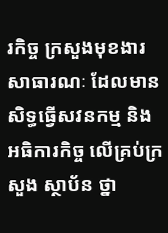រកិច្ច ក្រសួងមុខងារសាធារណៈ ដែលមានសិទ្ធធ្វើសវនកម្ម និងអធិការកិច្ច លើគ្រប់ក្រសួង ស្ថាប័ន ថ្នា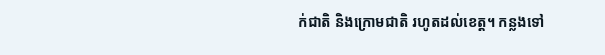ក់ជាតិ និងក្រោមជាតិ រហូតដល់ខេត្ត។ កន្លងទៅ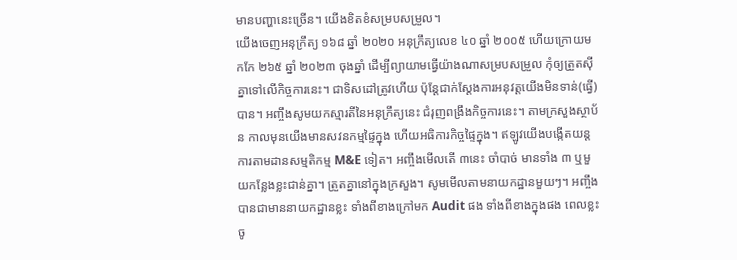មានបញ្ហានេះច្រើន។ យើងខិតខំសម្របសម្រួល។
យើងចេញអនុក្រឹត្យ ១៦៨ ឆ្នាំ ២០២០ អនុក្រឹត្យលេខ ៤០ ឆ្នាំ ២០០៥ ហើយក្រោយមកកែ ២៦៥ ឆ្នាំ ២០២៣ ចុងឆ្នាំ ដើម្បីព្យាយាមធ្វើយ៉ាងណាសម្របសម្រួល កុំឲ្យត្រួតស៊ីគ្នាទៅលើកិច្ចការនេះ។ ជាទិសដៅត្រូវហើយ ប៉ុន្តែជាក់ស្តែងការអនុវត្តយើងមិនទាន់(ធ្វើ)បាន។ អញ្ចឹងសូមយកស្មារតីនៃអនុក្រឹត្យនេះ ជំរុញពង្រឹងកិច្ចការនេះ។ តាមក្រសួងស្ថាប័ន កាលមុនយើងមានសវនកម្មផ្ទៃក្នុង ហើយអធិការកិច្ចផ្ទៃក្នុង។ ឥឡូវយើងបង្កើតយន្តការតាមដានសម្មតិកម្ម M&E ទៀត។ អញ្ចឹងមើលតើ ៣នេះ ចាំបាច់ មានទាំង ៣ ឬមួយកន្លែងខ្លះជាន់គ្នា។ ត្រួតគ្នានៅក្នុងក្រសួង។ សូមមើលតាមនាយកដ្ឋានមួយៗ។ អញ្ចឹងបានជាមាននាយកដ្ឋានខ្លះ ទាំងពីខាងក្រៅមក Audit ផង ទាំងពីខាងក្នុងផង ពេលខ្លះចូ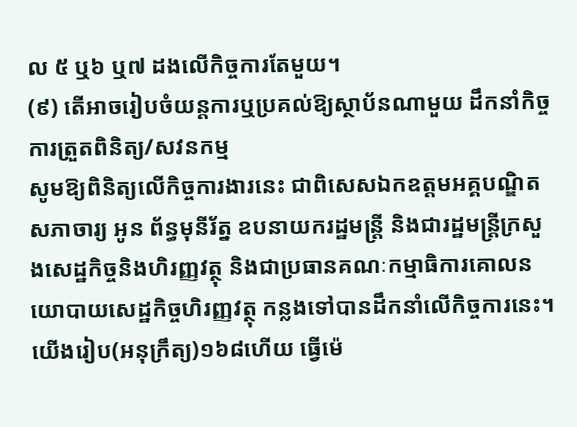ល ៥ ឬ៦ ឬ៧ ដងលើកិច្ចការតែមួយ។
(៩) តើអាចរៀបចំយន្តការឬប្រគល់ឱ្យស្ថាប័នណាមួយ ដឹកនាំកិច្ចការត្រួតពិនិត្យ/សវនកម្ម
សូមឱ្យពិនិត្យលើកិច្ចការងារនេះ ជាពិសេសឯកឧត្តមអគ្គបណ្ឌិតសភាចារ្យ អូន ព័ន្ធមុនីរ័ត្ន ឧបនាយករដ្ឋមន្ត្រី និងជារដ្ឋមន្ត្រីក្រសួងសេដ្ឋកិច្ចនិងហិរញ្ញវត្ថុ និងជាប្រធានគណៈកម្មាធិការគោលនយោបាយសេដ្ឋកិច្ចហិរញ្ញវត្ថុ កន្លងទៅបានដឹកនាំលើកិច្ចការនេះ។ យើងរៀប(អនុក្រឹត្យ)១៦៨ហើយ ធ្វើម៉េ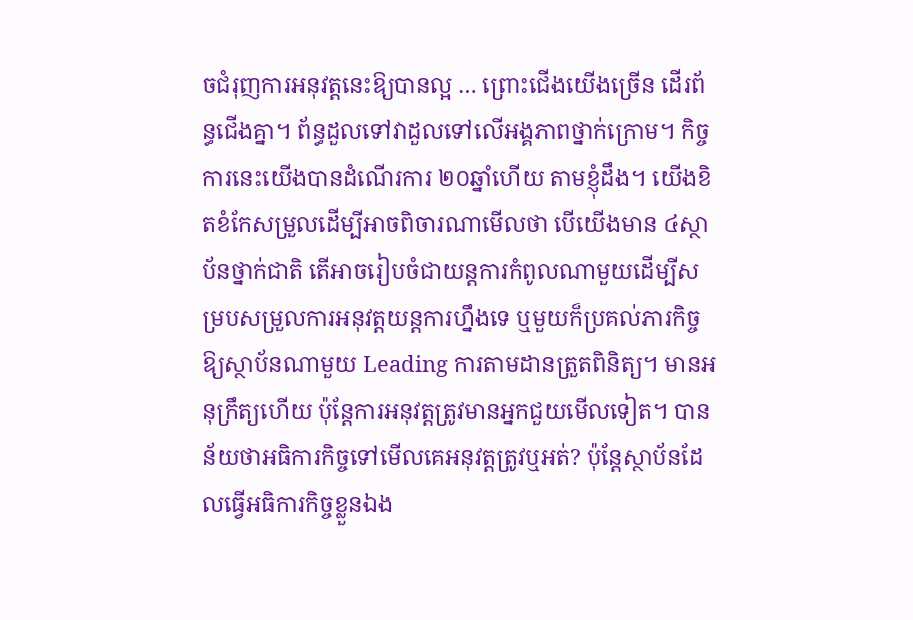ចជំរុញការអនុវត្តនេះឱ្យបានល្អ … ព្រោះជើងយើងច្រើន ដើរព័ន្ធជើងគ្នា។ ព័ន្ធដួលទៅវាដួលទៅលើអង្គភាពថ្នាក់ក្រោម។ កិច្ចការនេះយើងបានដំណើរការ ២០ឆ្នាំហើយ តាមខ្ញុំដឹង។ យើងខិតខំកែសម្រួលដើម្បីអាចពិចារណាមើលថា បើយើងមាន ៤ស្ថាប័នថ្នាក់ជាតិ តើអាចរៀបចំជាយន្តការកំពូលណាមួយដើម្បីសម្របសម្រួលការអនុវត្តយន្តការហ្នឹងទេ ឬមួយក៏ប្រគល់ភារកិច្ចឱ្យស្ថាប័នណាមួយ Leading ការតាមដានត្រួតពិនិត្យ។ មានអនុក្រឹត្យហើយ ប៉ុន្តែការអនុវត្តត្រូវមានអ្នកជួយមើលទៀត។ បានន័យថាអធិការកិច្ចទៅមើលគេអនុវត្តត្រូវឬអត់? ប៉ុន្តែស្ថាប័នដែលធ្វើអធិការកិច្ចខ្លួនឯង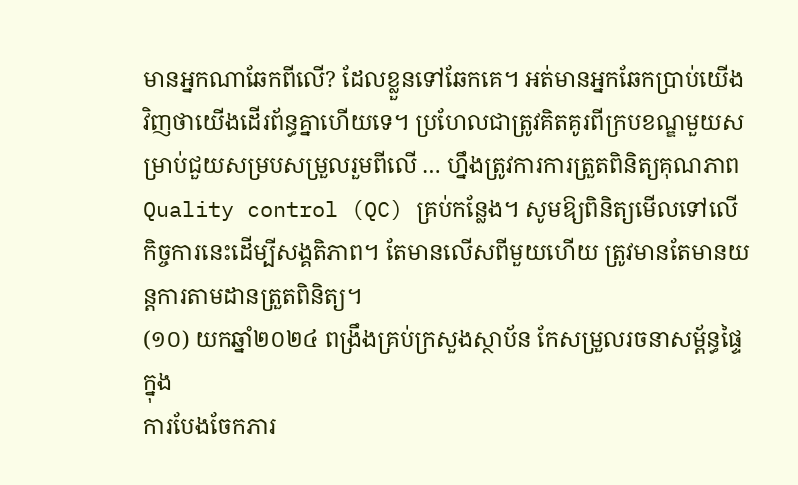មានអ្នកណាឆែកពីលើ? ដែលខ្លួនទៅឆែកគេ។ អត់មានអ្នកឆែកប្រាប់យើងវិញថាយើងដើរព័ន្ធគ្នាហើយទេ។ ប្រហែលជាត្រូវគិតគូរពីក្របខណ្ឌមួយសម្រាប់ជួយសម្របសម្រួលរួមពីលើ … ហ្នឹងត្រូវការការត្រួតពិនិត្យគុណភាព Quality control (QC) គ្រប់កន្លែង។ សូមឱ្យពិនិត្យមើលទៅលើកិច្ចការនេះដើម្បីសង្គតិភាព។ តែមានលើសពីមួយហើយ ត្រូវមានតែមានយន្តការតាមដានត្រួតពិនិត្យ។
(១០) យកឆ្នាំ២០២៤ ពង្រឹងគ្រប់ក្រសួងស្ថាប័ន កែសម្រួលរចនាសម្ព័ន្ធផ្ទៃក្នុង
ការបែងចែកភារ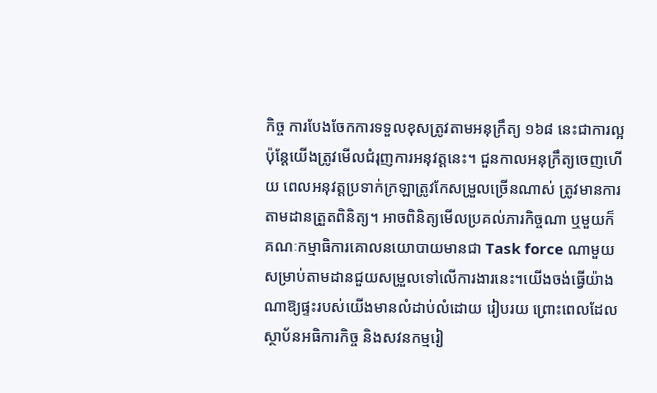កិច្ច ការបែងចែកការទទួលខុសត្រូវតាមអនុក្រឹត្យ ១៦៨ នេះជាការល្អ ប៉ុន្តែយើងត្រូវមើលជំរុញការអនុវត្តនេះ។ ជួនកាលអនុក្រឹត្យចេញហើយ ពេលអនុវត្តប្រទាក់ក្រឡាត្រូវកែសម្រួលច្រើនណាស់ ត្រូវមានការតាមដានត្រួតពិនិត្យ។ អាចពិនិត្យមើលប្រគល់ភារកិច្ចណា ឬមួយក៏គណៈកម្មាធិការគោលនយោបាយមានជា Task force ណាមួយ សម្រាប់តាមដានជួយសម្រួលទៅលើការងារនេះ។យើងចង់ធ្វើយ៉ាងណាឱ្យផ្ទះរបស់យើងមានលំដាប់លំដោយ រៀបរយ ព្រោះពេលដែលស្ថាប័នអធិការកិច្ច និងសវនកម្មរៀ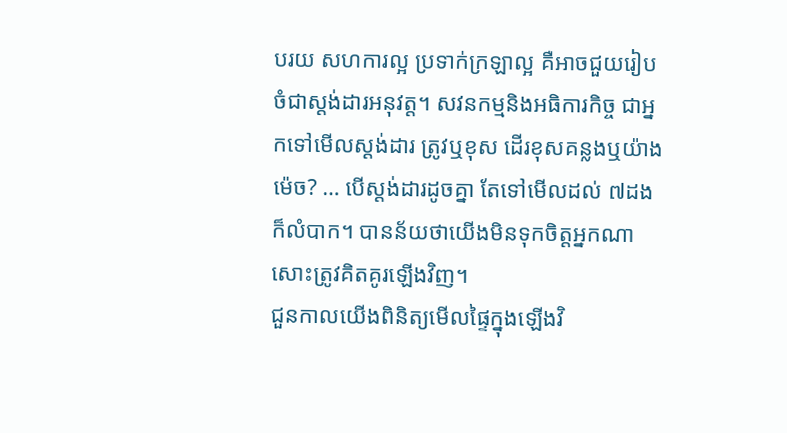បរយ សហការល្អ ប្រទាក់ក្រឡាល្អ គឺអាចជួយរៀបចំជាស្ដង់ដារអនុវត្ត។ សវនកម្មនិងអធិការកិច្ច ជាអ្នកទៅមើលស្ដង់ដារ ត្រូវឬខុស ដើរខុសគន្លងឬយ៉ាងម៉េច? … បើស្ដង់ដារដូចគ្នា តែទៅមើលដល់ ៧ដង ក៏លំបាក។ បានន័យថាយើងមិនទុកចិត្តអ្នកណាសោះត្រូវគិតគូរឡើងវិញ។
ជួនកាលយើងពិនិត្យមើលផ្ទៃក្នុងឡើងវិ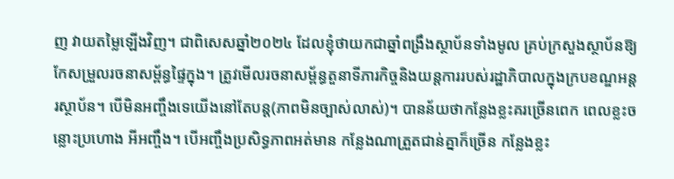ញ វាយតម្លៃឡើងវិញ។ ជាពិសេសឆ្នាំ២០២៤ ដែលខ្ញុំថាយកជាឆ្នាំពង្រឹងស្ថាប័នទាំងមូល គ្រប់ក្រសួងស្ថាប័នឱ្យកែសម្រួលរចនាសម្ព័ន្ធផ្ទៃក្នុង។ ត្រូវមើលរចនាសម្ព័ន្ធតួនាទីភារកិច្ចនិងយន្តការរបស់រដ្ឋាភិបាលក្នុងក្របខណ្ឌអន្តរស្ថាប័ន។ បើមិនអញ្ចឹងទេយើងនៅតែបន្ត(ភាពមិនច្បាស់លាស់)។ បានន័យថាកន្លែងខ្លះគរច្រើនពេក ពេលខ្លះចន្លោះប្រហោង អីអញ្ចឹង។ បើអញ្ចឹងប្រសិទ្ធភាពអត់មាន កន្លែងណាត្រួតជាន់គ្នាក៏ច្រើន កន្លែងខ្លះ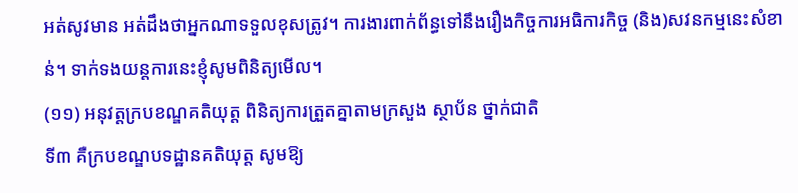អត់សូវមាន អត់ដឹងថាអ្នកណាទទួលខុសត្រូវ។ ការងារពាក់ព័ន្ធទៅនឹងរឿងកិច្ចការអធិការកិច្ច (និង)សវនកម្មនេះសំខាន់។ ទាក់ទងយន្តការនេះខ្ញុំសូមពិនិត្យមើល។
(១១) អនុវត្តក្របខណ្ឌគតិយុត្ត ពិនិត្យការត្រួតគ្នាតាមក្រសួង ស្ថាប័ន ថ្នាក់ជាតិ
ទី៣ គឺក្របខណ្ឌបទដ្ឋានគតិយុត្ត សូមឱ្យ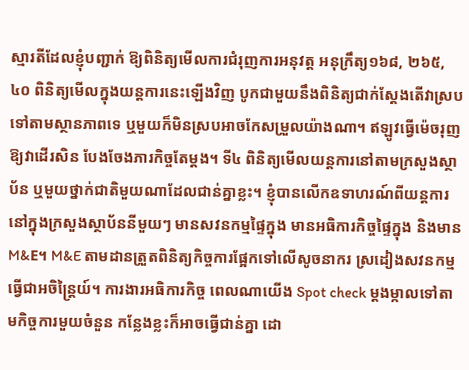ស្មារតីដែលខ្ញុំបញ្ជាក់ ឱ្យពិនិត្យមើលការជំរុញការអនុវត្ត អនុក្រឹត្យ១៦៨, ២៦៥, ៤០ ពិនិត្យមើលក្នុងយន្តការនេះឡើងវិញ បូកជាមួយនឹងពិនិត្យជាក់ស្ដែងតើវាស្របទៅតាមស្ថានភាពទេ ឬមួយក៏មិនស្របអាចកែសម្រួលយ៉ាងណា។ ឥឡូវធ្វើម៉េចរុញឱ្យវាដើរសិន បែងចែងភារកិច្ចតែម្ដង។ ទី៤ ពិនិត្យមើលយន្តការនៅតាមក្រសួងស្ថាប័ន ឬមួយថ្នាក់ជាតិមួយណាដែលជាន់គ្នាខ្លះ។ ខ្ញុំបានលើកឧទាហរណ៍ពីយន្តការនៅក្នុងក្រសួងស្ថាប័ននីមួយៗ មានសវនកម្មផ្ទៃក្នុង មានអធិការកិច្ចផ្ទៃក្នុង និងមាន M&E។ M&E តាមដានត្រួតពិនិត្យកិច្ចការផ្អែកទៅលើសូចនាករ ស្រដៀងសវនកម្មធ្វើជាអចិន្ត្រៃយ៍។ ការងារអធិការកិច្ច ពេលណាយើង Spot check ម្ដងម្កាលទៅតាមកិច្ចការមួយចំនួន កន្លែងខ្លះក៏អាចធ្វើជាន់គ្នា ដោ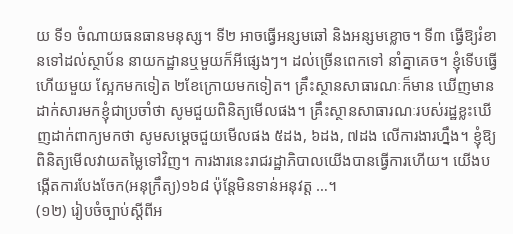យ ទី១ ចំណាយធនធានមនុស្ស។ ទី២ អាចធ្វើអន្សមឆៅ និងអន្សមខ្លោច។ ទី៣ ធ្វើឱ្យរំខានទៅដល់ស្ថាប័ន នាយកដ្ឋានឬមួយក៏អីផ្សេងៗ។ ដល់ច្រើនពេកទៅ នាំគ្នាគេច។ ខ្ញុំទើបធ្វើហើយមួយ ស្អែកមកទៀត ២ខែក្រោយមកទៀត។ គ្រឹះស្ថានសាធារណៈក៏មាន ឃើញមានដាក់សារមកខ្ញុំជាប្រចាំថា សូមជួយពិនិត្យមើលផង។ គ្រឹះស្ថានសាធារណៈរបស់រដ្ឋខ្លះឃើញដាក់ពាក្យមកថា សូមសម្ដេចជួយមើលផង ៥ដង, ៦ដង, ៧ដង លើការងារហ្នឹង។ ខ្ញុំឱ្យពិនិត្យមើលវាយតម្លៃទៅវិញ។ ការងារនេះរាជរដ្ឋាភិបាលយើងបានធ្វើការហើយ។ យើងបង្កើតការបែងចែក(អនុក្រឹត្យ)១៦៨ ប៉ុន្តែមិនទាន់អនុវត្ត …។
(១២) រៀបចំច្បាប់ស្តីពីអ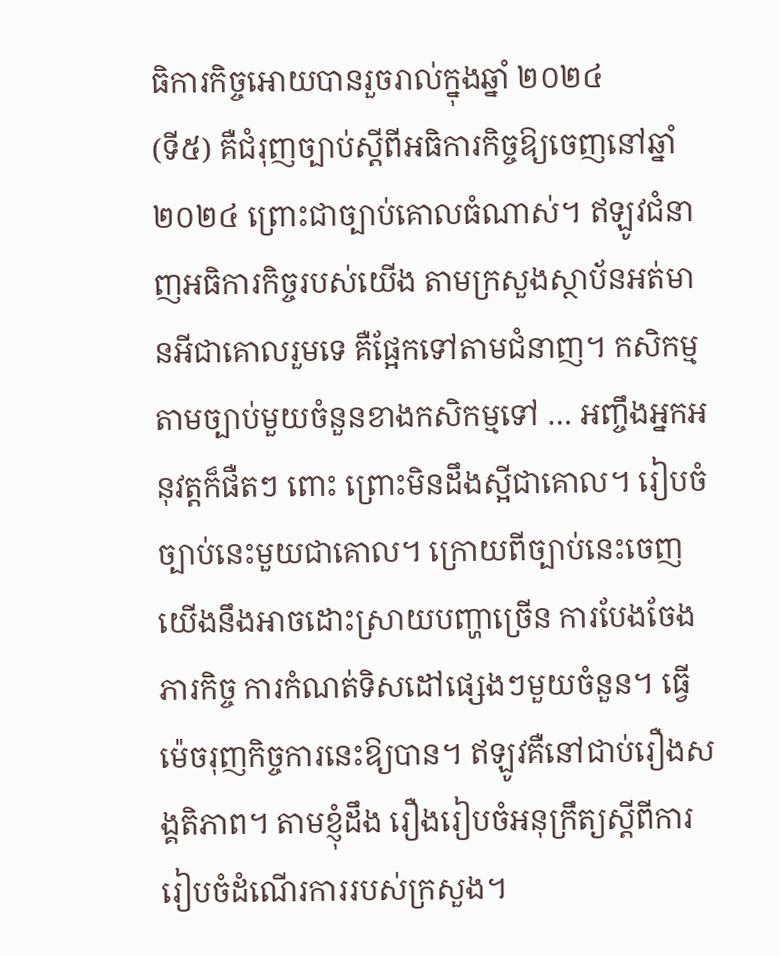ធិការកិច្ចអោយបានរួចរាល់ក្នុងឆ្នាំ ២០២៤
(ទី៥) គឺជំរុញច្បាប់ស្ដីពីអធិការកិច្ចឱ្យចេញនៅឆ្នាំ២០២៤ ព្រោះជាច្បាប់គោលធំណាស់។ ឥឡូវជំនាញអធិការកិច្ចរបស់យើង តាមក្រសួងស្ថាប័នអត់មានអីជាគោលរួមទេ គឺផ្អែកទៅតាមជំនាញ។ កសិកម្មតាមច្បាប់មួយចំនួនខាងកសិកម្មទៅ … អញ្ចឹងអ្នកអនុវត្តក៏ផឺតៗ ពោះ ព្រោះមិនដឹងស្អីជាគោល។ រៀបចំច្បាប់នេះមួយជាគោល។ ក្រោយពីច្បាប់នេះចេញ យើងនឹងអាចដោះស្រាយបញ្ហាច្រើន ការបែងចែងភារកិច្ច ការកំណត់ទិសដៅផ្សេងៗមួយចំនួន។ ធ្វើម៉េចរុញកិច្ចការនេះឱ្យបាន។ ឥឡូវគឺនៅជាប់រឿងសង្គតិភាព។ តាមខ្ញុំដឹង រឿងរៀបចំអនុក្រឹត្យស្ដីពីការរៀបចំដំណើរការរបស់ក្រសួង។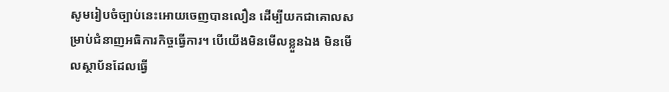សូមរៀបចំច្បាប់នេះអោយចេញបានលឿន ដើម្បីយកជាគោលសម្រាប់ជំនាញអធិការកិច្ចធ្វើការ។ បើយើងមិនមើលខ្លួនឯង មិនមើលស្ថាប័នដែលធ្វើ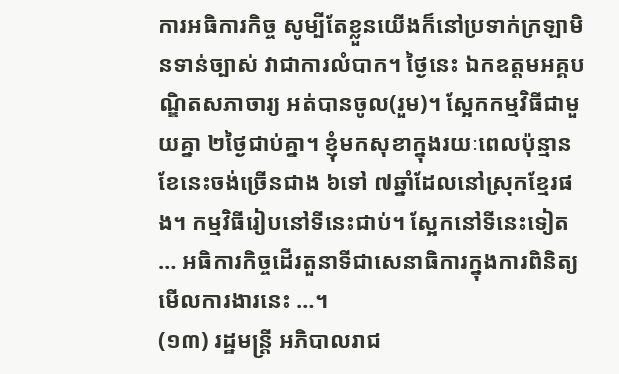ការអធិការកិច្ច សូម្បីតែខ្លួនយើងក៏នៅប្រទាក់ក្រឡាមិនទាន់ច្បាស់ វាជាការលំបាក។ ថ្ងៃនេះ ឯកឧត្តមអគ្គបណ្ឌិតសភាចារ្យ អត់បានចូល(រួម)។ ស្អែកកម្មវិធីជាមួយគ្នា ២ថ្ងៃជាប់គ្នា។ ខ្ញុំមកសុខាក្នុងរយៈពេលប៉ុន្មានខែនេះចង់ច្រើនជាង ៦ទៅ ៧ឆ្នាំដែលនៅស្រុកខ្មែរផង។ កម្មវិធីរៀបនៅទីនេះជាប់។ ស្អែកនៅទីនេះទៀត … អធិការកិច្ចដើរតួនាទីជាសេនាធិការក្នុងការពិនិត្យមើលការងារនេះ …។
(១៣) រដ្ឋមន្ត្រី អភិបាលរាជ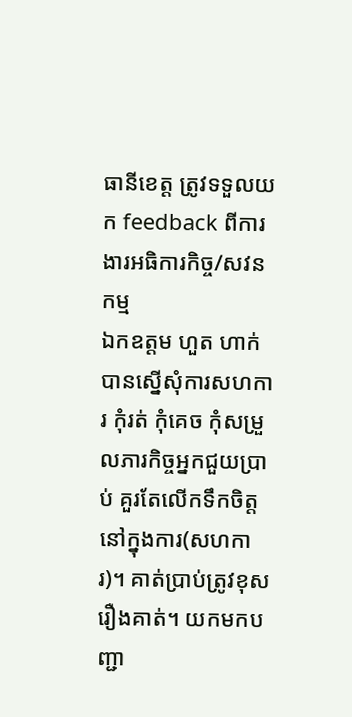ធានីខេត្ត ត្រូវទទួលយក feedback ពីការងារអធិការកិច្ច/សវនកម្ម
ឯកឧត្តម ហួត ហាក់ បានស្នើសុំការសហការ កុំរត់ កុំគេច កុំសម្រួលភារកិច្ចអ្នកជួយប្រាប់ គួរតែលើកទឹកចិត្តនៅក្នុងការ(សហការ)។ គាត់ប្រាប់ត្រូវខុសរឿងគាត់។ យកមកបញ្ជា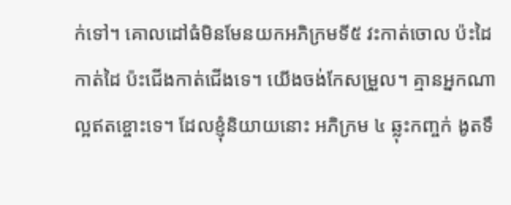ក់ទៅ។ គោលដៅធំមិនមែនយកអភិក្រមទី៥ វះកាត់ចោល ប៉ះដៃកាត់ដៃ ប៉ះជើងកាត់ជើងទេ។ យើងចង់កែសម្រួល។ គ្មានអ្នកណាល្អឥតខ្ចោះទេ។ ដែលខ្ញុំនិយាយនោះ អភិក្រម ៤ ឆ្លុះកញ្ចក់ ងូតទឹ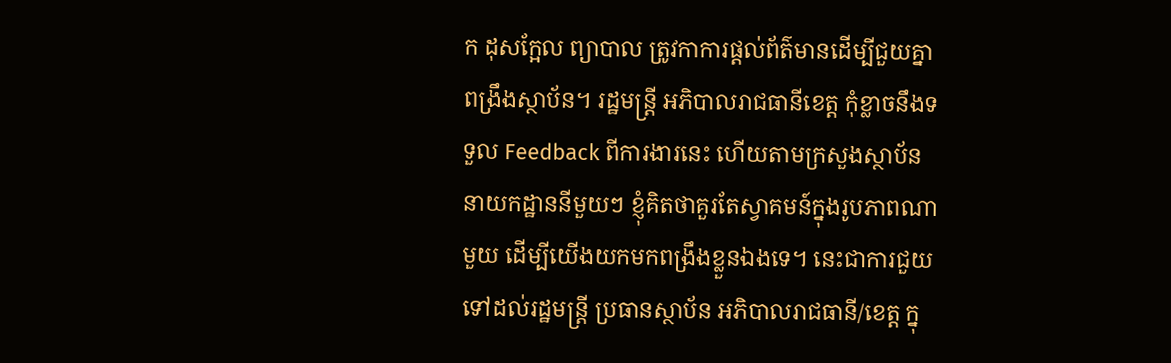ក ដុសក្អែល ព្យាបាល ត្រូវកាការផ្តល់ព័ត៌មានដើម្បីជួយគ្នាពង្រឹងស្ថាប័ន។ រដ្ឋមន្ត្រី អភិបាលរាជធានីខេត្ត កុំខ្លាចនឹងទទួល Feedback ពីការងារនេះ ហើយតាមក្រសួងស្ថាប័ន នាយកដ្ឋាននីមួយៗ ខ្ញុំគិតថាគួរតែស្វាគមន៍ក្នុងរូបភាពណាមួយ ដើម្បីយើងយកមកពង្រឹងខ្លួនឯងទេ។ នេះជាការជួយទៅដល់រដ្ឋមន្ត្រី ប្រធានស្ថាប័ន អភិបាលរាជធានី/ខេត្ត ក្នុ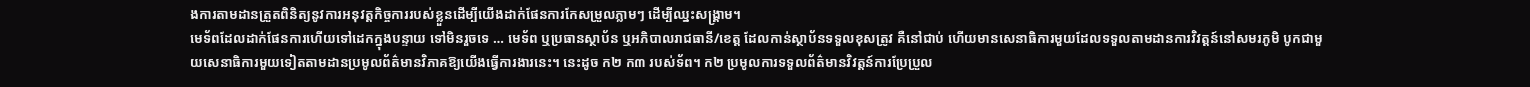ងការតាមដានត្រួតពិនិត្យនូវការអនុវត្តកិច្ចការរបស់ខ្លួនដើម្បីយើងដាក់ផែនការកែសម្រួលភ្លាមៗ ដើម្បីឈ្នះសង្គ្រាម។
មេទ័ពដែលដាក់ផែនការហើយទៅដេកក្នុងបន្ទាយ ទៅមិនរួចទេ … មេទ័ព ឬប្រធានស្ថាប័ន ឬអភិបាលរាជធានី/ខេត្ត ដែលកាន់ស្ថាប័នទទួលខុសត្រូវ គឺនៅជាប់ ហើយមានសេនាធិការមួយដែលទទួលតាមដានការវិវត្តន៍នៅសមរភូមិ បូកជាមួយសេនាធិការមួយទៀតតាមដានប្រមូលព័ត៌មានវិភាគឱ្យយើងធ្វើការងារនេះ។ នេះដូច ក២ ក៣ របស់ទ័ព។ ក២ ប្រមូលការទទួលព័ត៌មានវិវត្តន៍ការប្រែប្រួល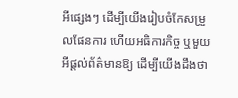អីផ្សេងៗ ដើម្បីយើងរៀបចំកែសម្រួលផែនការ ហើយអធិការកិច្ច ឬមួយអីផ្តល់ព័ត៌មានឱ្យ ដើម្បីយើងដឹងថា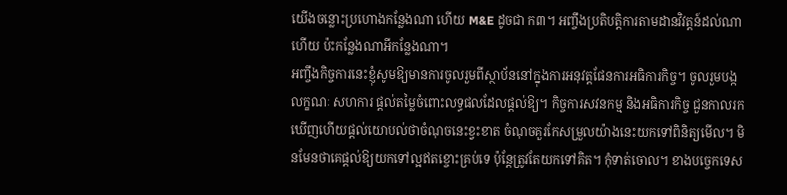យើងចន្លោះប្រហោងកន្លែងណា ហើយ M&E ដូចជា ក៣។ អញ្ចឹងប្រតិបត្តិការតាមដានវិវត្តន៍ដល់ណាហើយ ប៉ះកន្លែងណាអីកន្លែងណា។
អញ្ចឹងកិច្ចការនេះខ្ញុំសូមឱ្យមានការចូលរួមពីស្ថាប័ននៅក្នុងការអនុវត្តផែនការអធិការកិច្ច។ ចូលរួមបង្កលក្ខណៈ សហការ ផ្តល់តម្លៃចំពោះលទ្ធផលដែលផ្តល់ឱ្យ។ កិច្ចការសវនកម្ម និងអធិការកិច្ច ជួនកាលរកឃើញហើយផ្តល់យោបល់ថាចំណុចនេះខ្វះខាត ចំណុចគួរកែសម្រួលយ៉ាងនេះយកទៅពិនិត្យមើល។ មិនមែនថាគេផ្តល់ឱ្យយកទៅល្អឥតខ្ចោះគ្រប់ទេ ប៉ុន្តែត្រូវតែយកទៅគិត។ កុំទាត់ចោល។ ខាងបច្ចេកទេស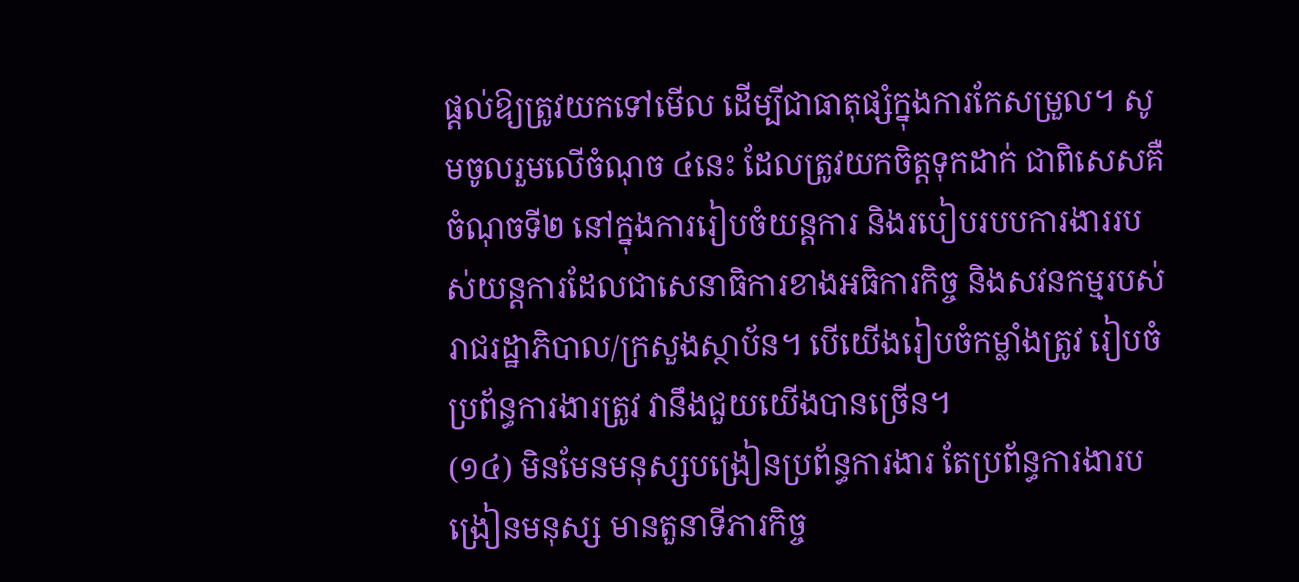ផ្តល់ឱ្យត្រូវយកទៅមើល ដើម្បីជាធាតុផ្សំក្នុងការកែសម្រួល។ សូមចូលរួមលើចំណុច ៤នេះ ដែលត្រូវយកចិត្តទុកដាក់ ជាពិសេសគឺចំណុចទី២ នៅក្នុងការរៀបចំយន្តការ និងរបៀបរបបការងាររបស់យន្តការដែលជាសេនាធិការខាងអធិការកិច្ច និងសវនកម្មរបស់រាជរដ្ឋាភិបាល/ក្រសួងស្ថាប័ន។ បើយើងរៀបចំកម្លាំងត្រូវ រៀបចំប្រព័ន្ធការងារត្រូវ វានឹងជួយយើងបានច្រើន។
(១៤) មិនមែនមនុស្សបង្រៀនប្រព័ន្ធការងារ តែប្រព័ន្ធការងារបង្រៀនមនុស្ស មានតួនាទីភារកិច្ច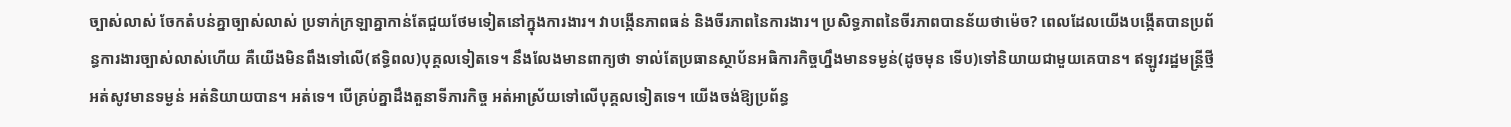ច្បាស់លាស់ ចែកតំបន់គ្នាច្បាស់លាស់ ប្រទាក់ក្រឡាគ្នាកាន់តែជួយថែមទៀតនៅក្នុងការងារ។ វាបង្កើនភាពធន់ និងចីរភាពនៃការងារ។ ប្រសិទ្ធភាពនៃចីរភាពបានន័យថាម៉េច? ពេលដែលយើងបង្កើតបានប្រព័ន្ធការងារច្បាស់លាស់ហើយ គឺយើងមិនពឹងទៅលើ(ឥទ្ធិពល)បុគ្គលទៀតទេ។ នឹងលែងមានពាក្យថា ទាល់តែប្រធានស្ថាប័នអធិការកិច្ចហ្នឹងមានទម្ងន់(ដូចមុន ទើប)ទៅនិយាយជាមួយគេបាន។ ឥឡូវរដ្ឋមន្ត្រីថ្មី អត់សូវមានទម្ងន់ អត់និយាយបាន។ អត់ទេ។ បើគ្រប់គ្នាដឹងតួនាទីភារកិច្ច អត់អាស្រ័យទៅលើបុគ្គលទៀតទេ។ យើងចង់ឱ្យប្រព័ន្ធ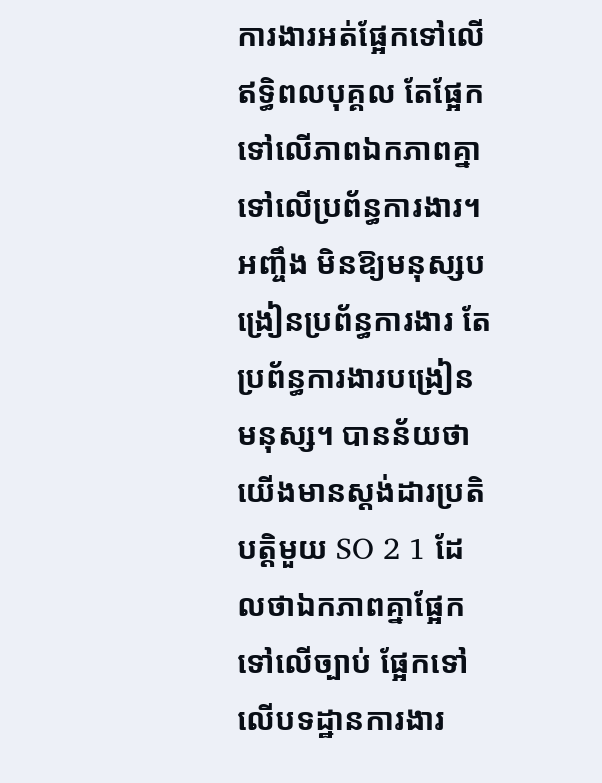ការងារអត់ផ្អែកទៅលើឥទ្ធិពលបុគ្គល តែផ្អែកទៅលើភាពឯកភាពគ្នាទៅលើប្រព័ន្ធការងារ។ អញ្ចឹង មិនឱ្យមនុស្សបង្រៀនប្រព័ន្ធការងារ តែប្រព័ន្ធការងារបង្រៀនមនុស្ស។ បានន័យថាយើងមានស្តង់ដារប្រតិបត្តិមួយ SO 2 1 ដែលថាឯកភាពគ្នាផ្អែកទៅលើច្បាប់ ផ្អែកទៅលើបទដ្ឋានការងារ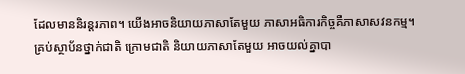ដែលមាននិរន្តរភាព។ យើងអាចនិយាយភាសាតែមួយ ភាសាអធិការកិច្ចគឺភាសាសវនកម្ម។ គ្រប់ស្ថាប័នថ្នាក់ជាតិ ក្រោមជាតិ និយាយភាសាតែមួយ អាចយល់គ្នាបា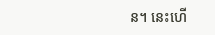ន។ នេះហើ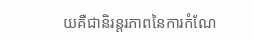យគឺជានិរន្តរភាពនៃការកំណែ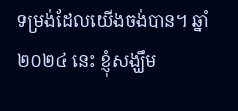ទម្រង់ដែលយើងចង់បាន។ ឆ្នាំ ២០២៤ នេះ ខ្ញុំសង្ឃឹម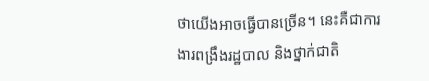ថាយើងអាចធ្វើបានច្រើន។ នេះគឺជាការងារពង្រឹងរដ្ឋបាល និងថ្នាក់ជាតិ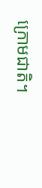ក្រោមជាតិ។